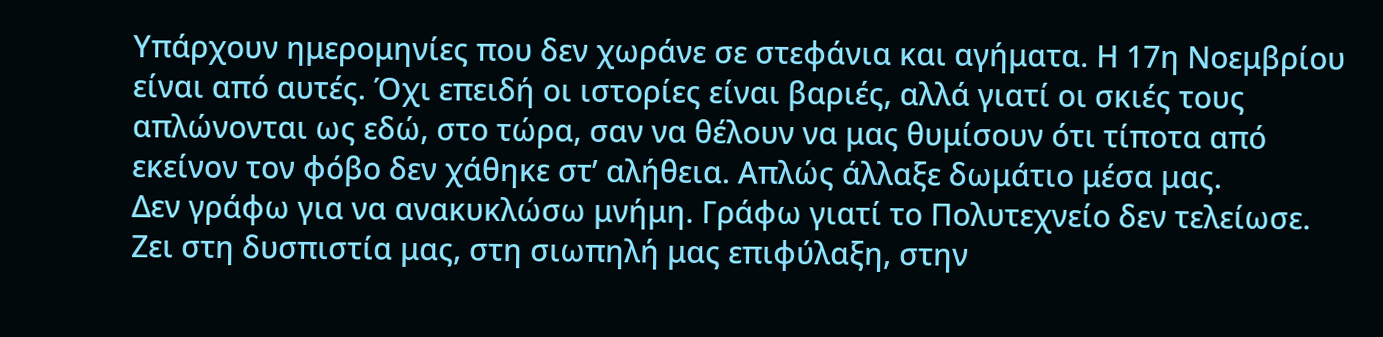Υπάρχουν ημερομηνίες που δεν χωράνε σε στεφάνια και αγήματα. Η 17η Νοεμβρίου είναι από αυτές. Όχι επειδή οι ιστορίες είναι βαριές, αλλά γιατί οι σκιές τους απλώνονται ως εδώ, στο τώρα, σαν να θέλουν να μας θυμίσουν ότι τίποτα από εκείνον τον φόβο δεν χάθηκε στ’ αλήθεια. Απλώς άλλαξε δωμάτιο μέσα μας.
Δεν γράφω για να ανακυκλώσω μνήμη. Γράφω γιατί το Πολυτεχνείο δεν τελείωσε.
Ζει στη δυσπιστία μας, στη σιωπηλή μας επιφύλαξη, στην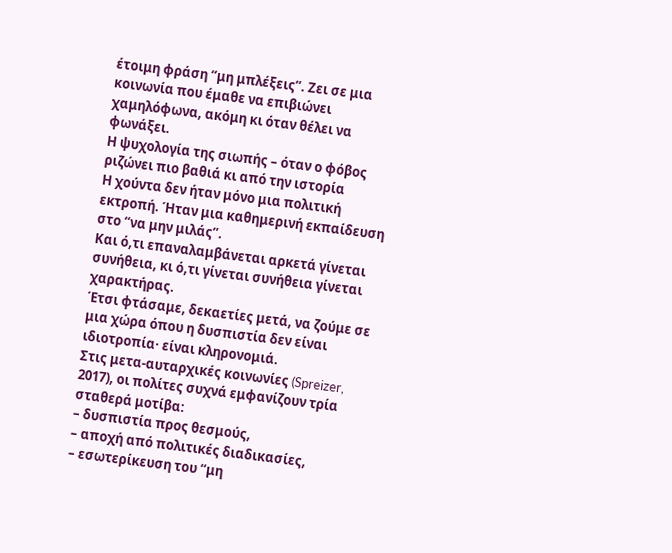έτοιμη φράση “μη μπλέξεις”. Ζει σε μια κοινωνία που έμαθε να επιβιώνει χαμηλόφωνα, ακόμη κι όταν θέλει να φωνάξει.
Η ψυχολογία της σιωπής – όταν ο φόβος ριζώνει πιο βαθιά κι από την ιστορία
Η χούντα δεν ήταν μόνο μια πολιτική εκτροπή. Ήταν μια καθημερινή εκπαίδευση στο “να μην μιλάς”.
Και ό,τι επαναλαμβάνεται αρκετά γίνεται συνήθεια, κι ό,τι γίνεται συνήθεια γίνεται χαρακτήρας.
Έτσι φτάσαμε, δεκαετίες μετά, να ζούμε σε μια χώρα όπου η δυσπιστία δεν είναι ιδιοτροπία· είναι κληρονομιά.
Στις μετα-αυταρχικές κοινωνίες (Spreizer, 2017), οι πολίτες συχνά εμφανίζουν τρία σταθερά μοτίβα:
– δυσπιστία προς θεσμούς,
– αποχή από πολιτικές διαδικασίες,
– εσωτερίκευση του “μη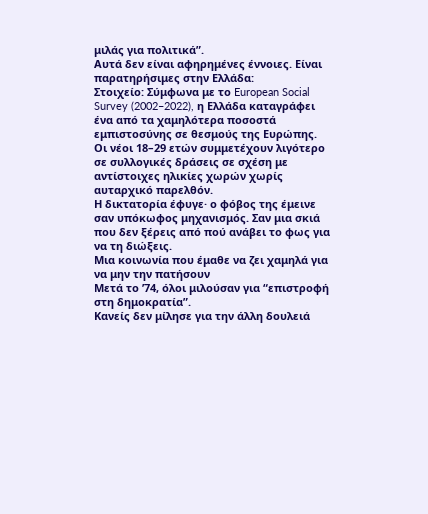μιλάς για πολιτικά”.
Αυτά δεν είναι αφηρημένες έννοιες. Είναι παρατηρήσιμες στην Ελλάδα:
Στοιχείο: Σύμφωνα με το European Social Survey (2002–2022), η Ελλάδα καταγράφει ένα από τα χαμηλότερα ποσοστά εμπιστοσύνης σε θεσμούς της Ευρώπης. Οι νέοι 18–29 ετών συμμετέχουν λιγότερο σε συλλογικές δράσεις σε σχέση με αντίστοιχες ηλικίες χωρών χωρίς αυταρχικό παρελθόν.
Η δικτατορία έφυγε· ο φόβος της έμεινε σαν υπόκωφος μηχανισμός. Σαν μια σκιά που δεν ξέρεις από πού ανάβει το φως για να τη διώξεις.
Μια κοινωνία που έμαθε να ζει χαμηλά για να μην την πατήσουν
Μετά το ’74, όλοι μιλούσαν για “επιστροφή στη δημοκρατία”.
Κανείς δεν μίλησε για την άλλη δουλειά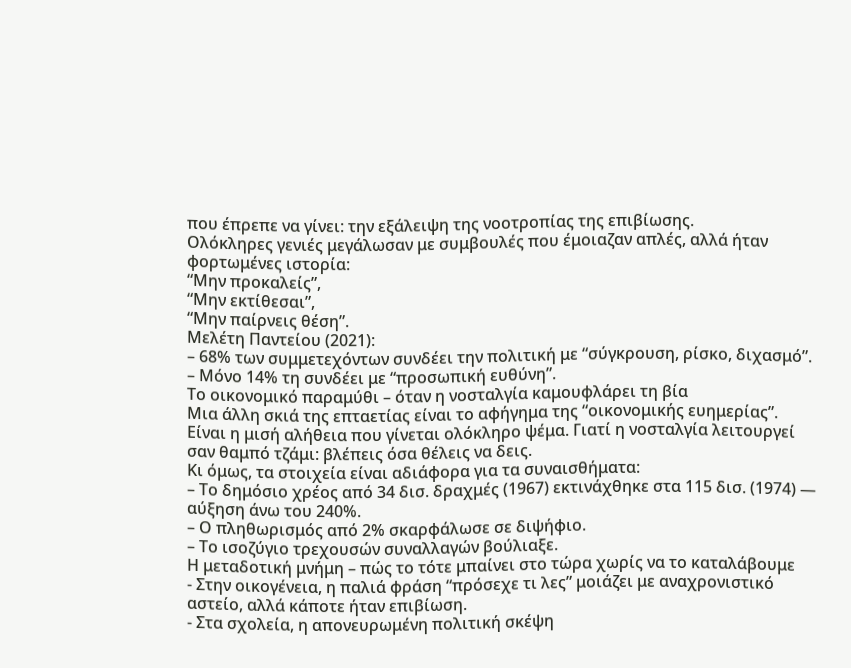που έπρεπε να γίνει: την εξάλειψη της νοοτροπίας της επιβίωσης.
Ολόκληρες γενιές μεγάλωσαν με συμβουλές που έμοιαζαν απλές, αλλά ήταν φορτωμένες ιστορία:
“Μην προκαλείς”,
“Μην εκτίθεσαι”,
“Μην παίρνεις θέση”.
Μελέτη Παντείου (2021):
– 68% των συμμετεχόντων συνδέει την πολιτική με “σύγκρουση, ρίσκο, διχασμό”.
– Μόνο 14% τη συνδέει με “προσωπική ευθύνη”.
Το οικονομικό παραμύθι – όταν η νοσταλγία καμουφλάρει τη βία
Μια άλλη σκιά της επταετίας είναι το αφήγημα της “οικονομικής ευημερίας”.
Είναι η μισή αλήθεια που γίνεται ολόκληρο ψέμα. Γιατί η νοσταλγία λειτουργεί σαν θαμπό τζάμι: βλέπεις όσα θέλεις να δεις.
Κι όμως, τα στοιχεία είναι αδιάφορα για τα συναισθήματα:
– Το δημόσιο χρέος από 34 δισ. δραχμές (1967) εκτινάχθηκε στα 115 δισ. (1974) — αύξηση άνω του 240%.
– Ο πληθωρισμός από 2% σκαρφάλωσε σε διψήφιο.
– Το ισοζύγιο τρεχουσών συναλλαγών βούλιαξε.
Η μεταδοτική μνήμη – πώς το τότε μπαίνει στο τώρα χωρίς να το καταλάβουμε
- Στην οικογένεια, η παλιά φράση “πρόσεχε τι λες” μοιάζει με αναχρονιστικό αστείο, αλλά κάποτε ήταν επιβίωση.
- Στα σχολεία, η απονευρωμένη πολιτική σκέψη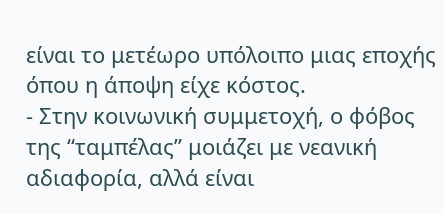είναι το μετέωρο υπόλοιπο μιας εποχής όπου η άποψη είχε κόστος.
- Στην κοινωνική συμμετοχή, ο φόβος της “ταμπέλας” μοιάζει με νεανική αδιαφορία, αλλά είναι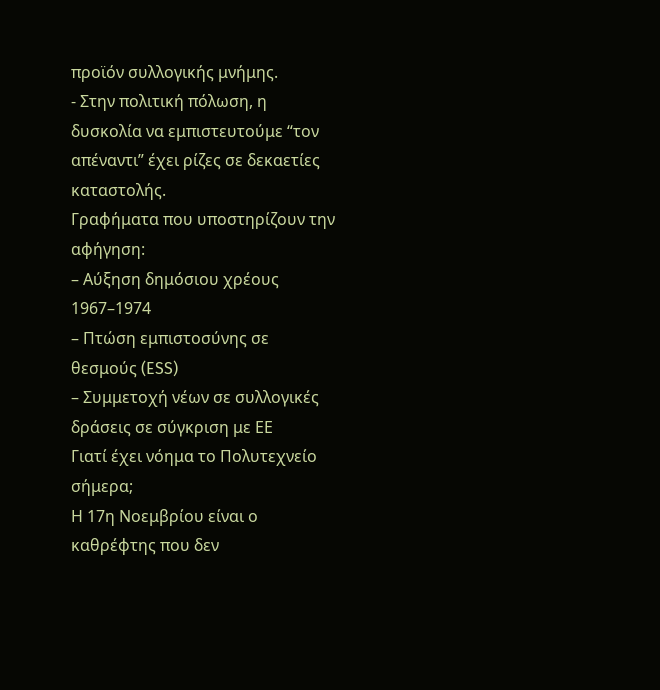προϊόν συλλογικής μνήμης.
- Στην πολιτική πόλωση, η δυσκολία να εμπιστευτούμε “τον απέναντι” έχει ρίζες σε δεκαετίες καταστολής.
Γραφήματα που υποστηρίζουν την αφήγηση:
– Αύξηση δημόσιου χρέους 1967–1974
– Πτώση εμπιστοσύνης σε θεσμούς (ESS)
– Συμμετοχή νέων σε συλλογικές δράσεις σε σύγκριση με ΕΕ
Γιατί έχει νόημα το Πολυτεχνείο σήμερα;
Η 17η Νοεμβρίου είναι ο καθρέφτης που δεν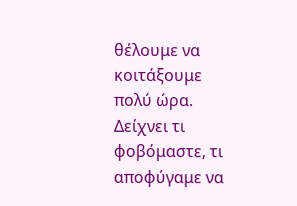θέλουμε να κοιτάξουμε πολύ ώρα.
Δείχνει τι φοβόμαστε, τι αποφύγαμε να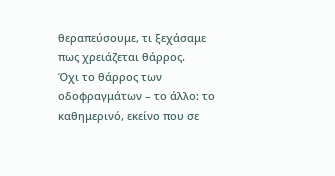θεραπεύσουμε, τι ξεχάσαμε πως χρειάζεται θάρρος.
Όχι το θάρρος των οδοφραγμάτων – το άλλο: το καθημερινό, εκείνο που σε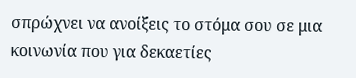σπρώχνει να ανοίξεις το στόμα σου σε μια κοινωνία που για δεκαετίες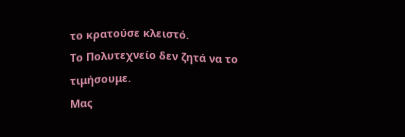το κρατούσε κλειστό.
Το Πολυτεχνείο δεν ζητά να το τιμήσουμε.
Μας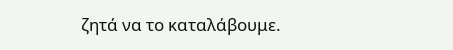ζητά να το καταλάβουμε.